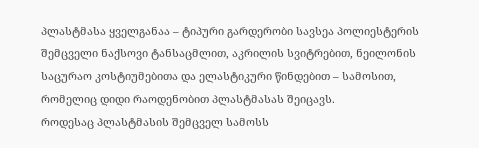პლასტმასა ყველგანაა – ტიპური გარდერობი სავსეა პოლიესტერის შემცველი ნაქსოვი ტანსაცმლით, აკრილის სვიტრებით, ნეილონის საცურაო კოსტიუმებითა და ელასტიკური წინდებით – სამოსით, რომელიც დიდი რაოდენობით პლასტმასას შეიცავს.
როდესაც პლასტმასის შემცველ სამოსს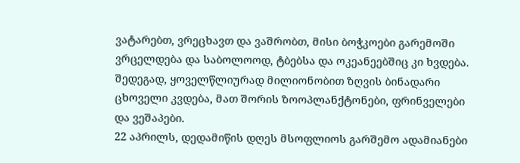ვატარებთ, ვრეცხავთ და ვაშრობთ, მისი ბოჭკოები გარემოში ვრცელდება და საბოლოოდ, ტბებსა და ოკეანეებშიც კი ხვდება. შედეგად, ყოველწლიურად მილიონობით ზღვის ბინადარი ცხოველი კვდება, მათ შორის ზოოპლანქტონები, ფრინველები და ვეშაპები.
22 აპრილს, დედამიწის დღეს მსოფლიოს გარშემო ადამიანები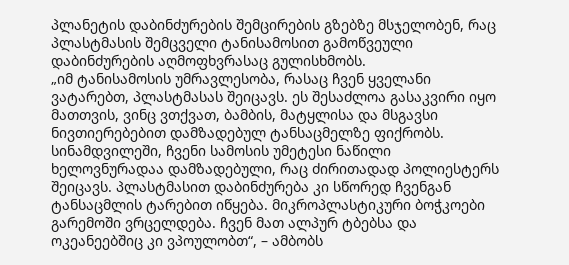პლანეტის დაბინძურების შემცირების გზებზე მსჯელობენ, რაც პლასტმასის შემცველი ტანისამოსით გამოწვეული დაბინძურების აღმოფხვრასაც გულისხმობს.
„იმ ტანისამოსის უმრავლესობა, რასაც ჩვენ ყველანი ვატარებთ, პლასტმასას შეიცავს. ეს შესაძლოა გასაკვირი იყო მათთვის, ვინც ვთქვათ, ბამბის, მატყლისა და მსგავსი ნივთიერებებით დამზადებულ ტანსაცმელზე ფიქრობს. სინამდვილეში, ჩვენი სამოსის უმეტესი ნაწილი ხელოვნურადაა დამზადებული, რაც ძირითადად პოლიესტერს შეიცავს. პლასტმასით დაბინძურება კი სწორედ ჩვენგან ტანსაცმლის ტარებით იწყება. მიკროპლასტიკური ბოჭკოები გარემოში ვრცელდება. ჩვენ მათ ალპურ ტბებსა და ოკეანეებშიც კი ვპოულობთ“, – ამბობს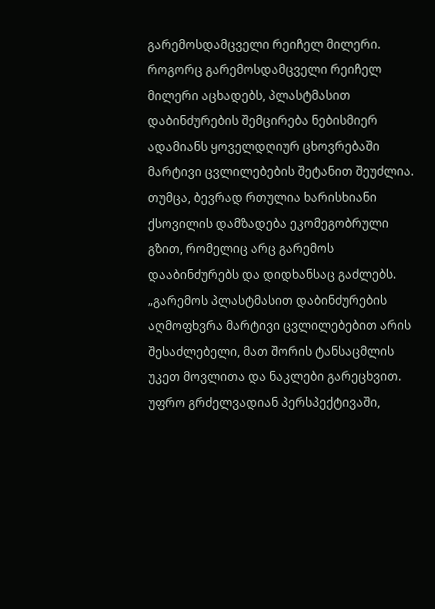გარემოსდამცველი რეიჩელ მილერი.
როგორც გარემოსდამცველი რეიჩელ მილერი აცხადებს, პლასტმასით დაბინძურების შემცირება ნებისმიერ ადამიანს ყოველდღიურ ცხოვრებაში მარტივი ცვლილებების შეტანით შეუძლია.
თუმცა, ბევრად რთულია ხარისხიანი ქსოვილის დამზადება ეკომეგობრული გზით, რომელიც არც გარემოს დააბინძურებს და დიდხანსაც გაძლებს.
„გარემოს პლასტმასით დაბინძურების აღმოფხვრა მარტივი ცვლილებებით არის შესაძლებელი, მათ შორის ტანსაცმლის უკეთ მოვლითა და ნაკლები გარეცხვით. უფრო გრძელვადიან პერსპექტივაში,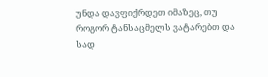უნდა დავფიქრდეთ იმაზეც, თუ როგორ ტანსაცმელს ვატარებთ და სად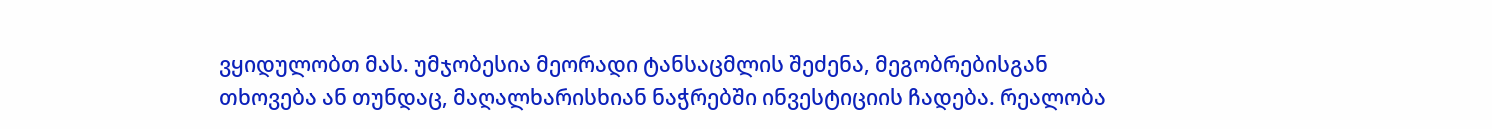ვყიდულობთ მას. უმჯობესია მეორადი ტანსაცმლის შეძენა, მეგობრებისგან თხოვება ან თუნდაც, მაღალხარისხიან ნაჭრებში ინვესტიციის ჩადება. რეალობა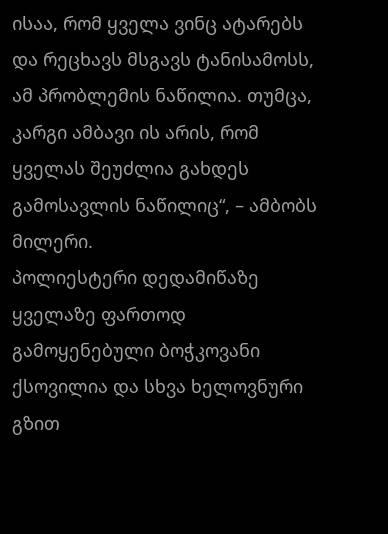ისაა, რომ ყველა ვინც ატარებს და რეცხავს მსგავს ტანისამოსს, ამ პრობლემის ნაწილია. თუმცა, კარგი ამბავი ის არის, რომ ყველას შეუძლია გახდეს გამოსავლის ნაწილიც“, – ამბობს მილერი.
პოლიესტერი დედამიწაზე ყველაზე ფართოდ გამოყენებული ბოჭკოვანი ქსოვილია და სხვა ხელოვნური გზით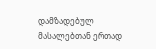დამზადებულ მასალებთან ერთად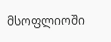მსოფლიოში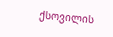ქსოვილის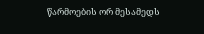წარმოების ორ მესამედს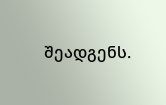შეადგენს.